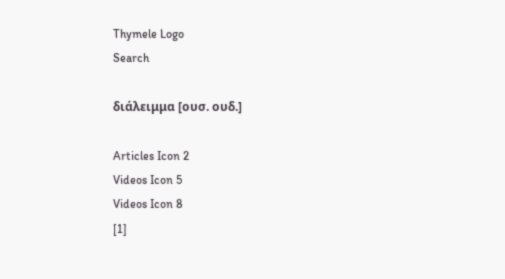Thymele Logo
Search

διάλειμμα [ουσ. ουδ.]

Articles Icon 2
Videos Icon 5
Videos Icon 8
[1]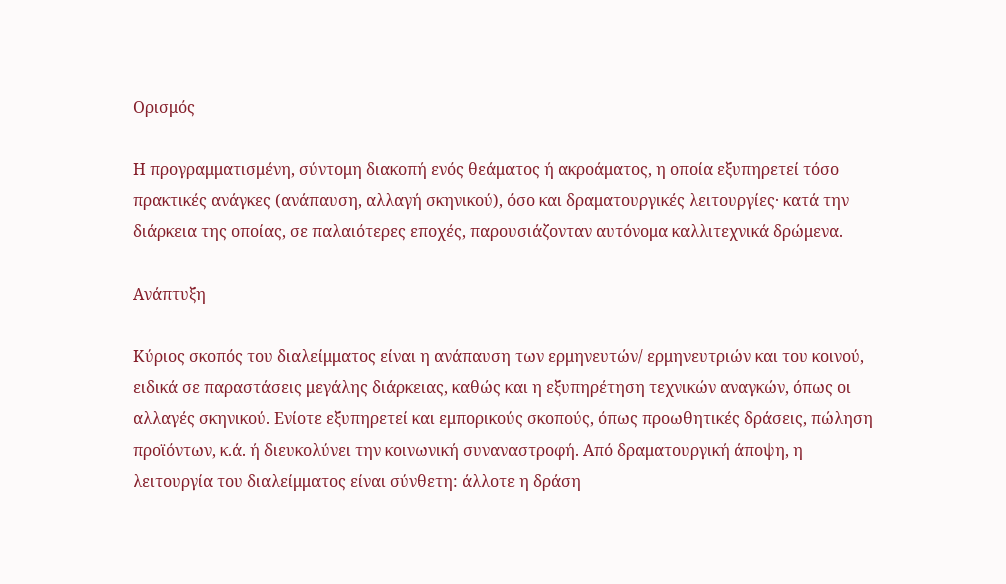Ορισμός

Η προγραμματισμένη, σύντομη διακοπή ενός θεάματος ή ακροάματος, η οποία εξυπηρετεί τόσο πρακτικές ανάγκες (ανάπαυση, αλλαγή σκηνικού), όσο και δραματουργικές λειτουργίες· κατά την διάρκεια της οποίας, σε παλαιότερες εποχές, παρουσιάζονταν αυτόνομα καλλιτεχνικά δρώμενα.

Ανάπτυξη

Κύριος σκοπός του διαλείμματος είναι η ανάπαυση των ερμηνευτών/ ερμηνευτριών και του κοινού, ειδικά σε παραστάσεις μεγάλης διάρκειας, καθώς και η εξυπηρέτηση τεχνικών αναγκών, όπως οι αλλαγές σκηνικού. Ενίοτε εξυπηρετεί και εμπορικούς σκοπούς, όπως προωθητικές δράσεις, πώληση προϊόντων, κ.ά. ή διευκολύνει την κοινωνική συναναστροφή. Από δραματουργική άποψη, η λειτουργία του διαλείμματος είναι σύνθετη: άλλοτε η δράση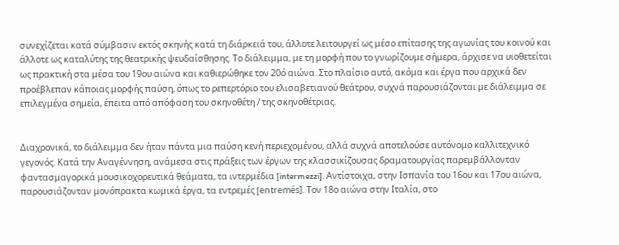συνεχίζεται κατά σύμβασιν εκτός σκηνής κατά τη διάρκειά του, άλλοτε λειτουργεί ως μέσο επίτασης της αγωνίας του κοινού και άλλοτε ως καταλύτης της θεατρικής ψευδαίσθησης. Το διάλειμμα, με τη μορφή που το γνωρίζουμε σήμερα, άρχισε να υιοθετείται ως πρακτική στα μέσα του 19ου αιώνα και καθιερώθηκε τον 20ό αιώνα. Στο πλαίσιο αυτό, ακόμα και έργα που αρχικά δεν προέβλεπαν κάποιας μορφής παύση, όπως το ρεπερτόριο του ελισαβετιανού θεάτρου, συχνά παρουσιάζονται με διάλειμμα σε επιλεγμένα σημεία, έπειτα από απόφαση του σκηνοθέτη / της σκηνοθέτριας.


Διαχρονικά, το διάλειμμα δεν ήταν πάντα μια παύση κενή περιεχομένου, αλλά συχνά αποτελούσε αυτόνομο καλλιτεχνικό γεγονός. Κατά την Αναγέννηση, ανάμεσα στις πράξεις των έργων της κλασσικίζουσας δραματουργίας παρεμβάλλονταν φαντασμαγορικά μουσικοχορευτικά θεάματα, τα ιντερμέδια [intermezzi]. Αντίστοιχα, στην Ισπανία του 16ου και 17ου αιώνα, παρουσιάζονταν μονόπρακτα κωμικά έργα, τα εντρεμές [entremés]. Τον 18ο αιώνα στην Ιταλία, στο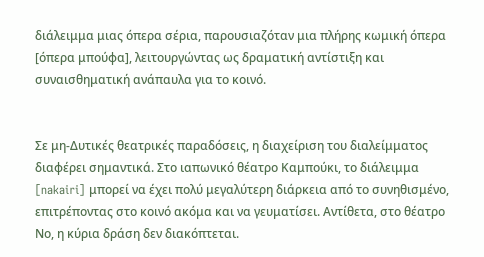διάλειμμα μιας όπερα σέρια, παρουσιαζόταν μια πλήρης κωμική όπερα [όπερα μπούφα], λειτουργώντας ως δραματική αντίστιξη και συναισθηματική ανάπαυλα για το κοινό.


Σε μη-Δυτικές θεατρικές παραδόσεις, η διαχείριση του διαλείμματος διαφέρει σημαντικά. Στο ιαπωνικό θέατρο Καμπούκι, το διάλειμμα [nakairi] μπορεί να έχει πολύ μεγαλύτερη διάρκεια από το συνηθισμένο, επιτρέποντας στο κοινό ακόμα και να γευματίσει. Αντίθετα, στο θέατρο Νο, η κύρια δράση δεν διακόπτεται.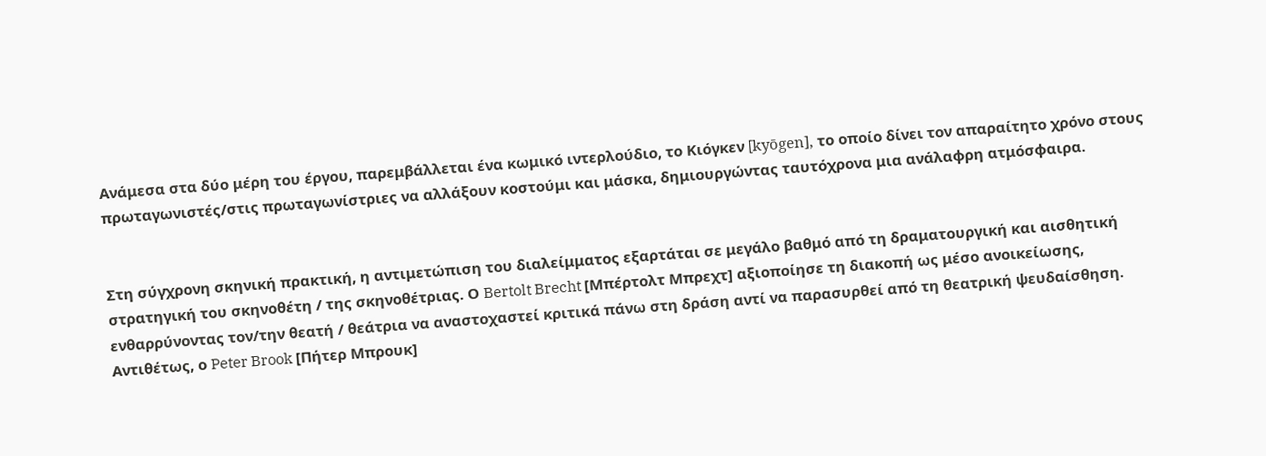Ανάμεσα στα δύο μέρη του έργου, παρεμβάλλεται ένα κωμικό ιντερλούδιο, το Κιόγκεν [kyōgen], το οποίο δίνει τον απαραίτητο χρόνο στους πρωταγωνιστές/στις πρωταγωνίστριες να αλλάξουν κοστούμι και μάσκα, δημιουργώντας ταυτόχρονα μια ανάλαφρη ατμόσφαιρα.


Στη σύγχρονη σκηνική πρακτική, η αντιμετώπιση του διαλείμματος εξαρτάται σε μεγάλο βαθμό από τη δραματουργική και αισθητική στρατηγική του σκηνοθέτη / της σκηνοθέτριας. Ο Bertolt Brecht [Μπέρτολτ Μπρεχτ] αξιοποίησε τη διακοπή ως μέσο ανοικείωσης, ενθαρρύνοντας τον/την θεατή / θεάτρια να αναστοχαστεί κριτικά πάνω στη δράση αντί να παρασυρθεί από τη θεατρική ψευδαίσθηση. Αντιθέτως, ο Peter Brook [Πήτερ Μπρουκ]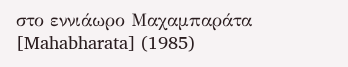στο εννιάωρο Μαχαμπαράτα [Mahabharata] (1985)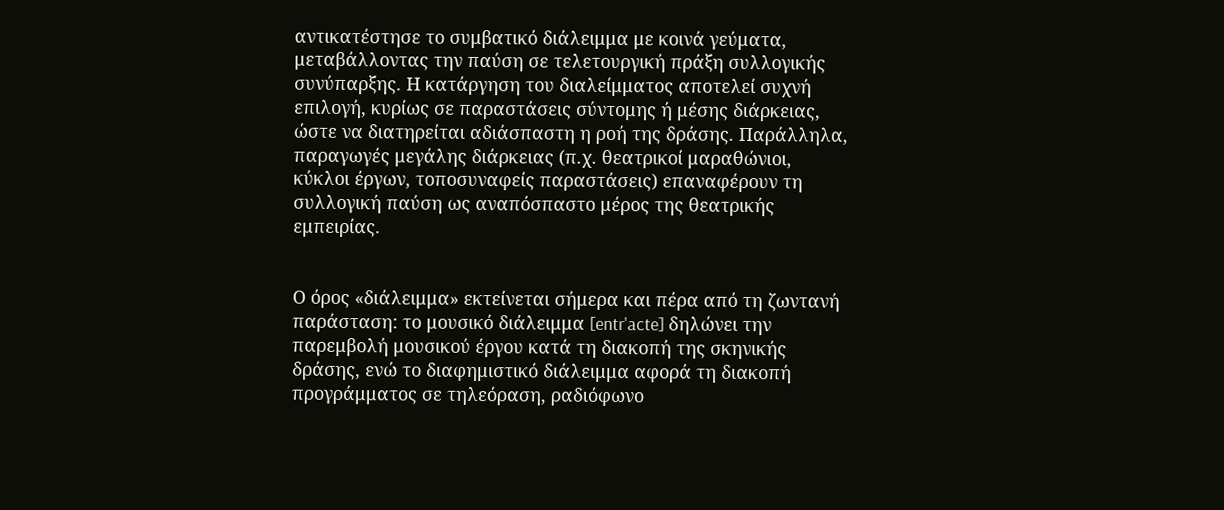αντικατέστησε το συμβατικό διάλειμμα με κοινά γεύματα, μεταβάλλοντας την παύση σε τελετουργική πράξη συλλογικής συνύπαρξης. Η κατάργηση του διαλείμματος αποτελεί συχνή επιλογή, κυρίως σε παραστάσεις σύντομης ή μέσης διάρκειας, ώστε να διατηρείται αδιάσπαστη η ροή της δράσης. Παράλληλα, παραγωγές μεγάλης διάρκειας (π.χ. θεατρικοί μαραθώνιοι, κύκλοι έργων, τοποσυναφείς παραστάσεις) επαναφέρουν τη συλλογική παύση ως αναπόσπαστο μέρος της θεατρικής εμπειρίας.


Ο όρος «διάλειμμα» εκτείνεται σήμερα και πέρα από τη ζωντανή παράσταση: το μουσικό διάλειμμα [entr'acte] δηλώνει την παρεμβολή μουσικού έργου κατά τη διακοπή της σκηνικής δράσης, ενώ το διαφημιστικό διάλειμμα αφορά τη διακοπή προγράμματος σε τηλεόραση, ραδιόφωνο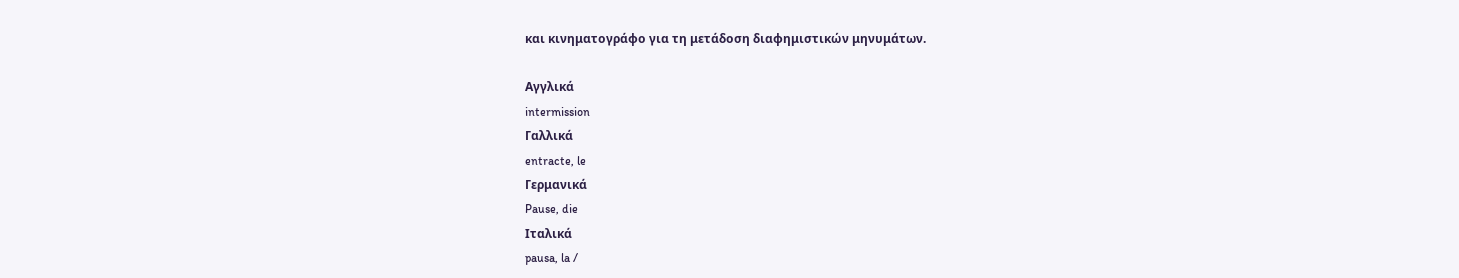και κινηματογράφο για τη μετάδοση διαφημιστικών μηνυμάτων.

Αγγλικά
intermission
Γαλλικά
entracte, le
Γερμανικά
Pause, die
Ιταλικά
pausa, la /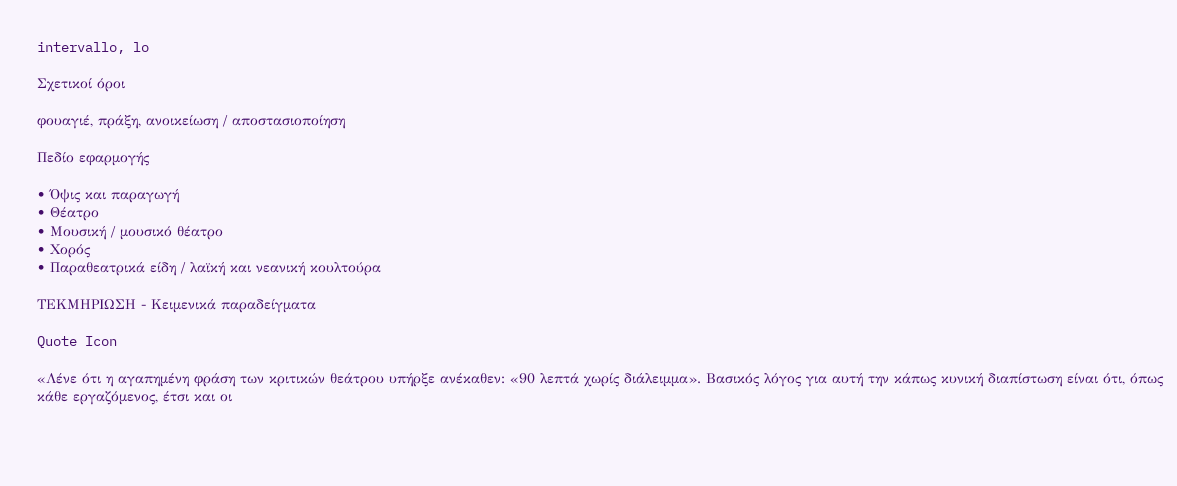intervallo, lo

Σχετικοί όροι

φουαγιέ, πράξη, ανοικείωση / αποστασιοποίηση

Πεδίο εφαρμογής

• Όψις και παραγωγή
• Θέατρο
• Μουσική / μουσικό θέατρο
• Χορός
• Παραθεατρικά είδη / λαϊκή και νεανική κουλτούρα

ΤΕΚΜΗΡΙΩΣΗ - Κειμενικά παραδείγματα

Quote Icon

«Λένε ότι η αγαπημένη φράση των κριτικών θεάτρου υπήρξε ανέκαθεν: «90 λεπτά χωρίς διάλειμμα». Βασικός λόγος για αυτή την κάπως κυνική διαπίστωση είναι ότι, όπως κάθε εργαζόμενος, έτσι και οι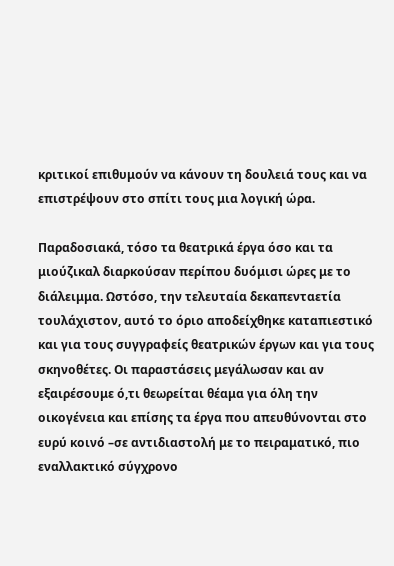κριτικοί επιθυμούν να κάνουν τη δουλειά τους και να επιστρέψουν στο σπίτι τους μια λογική ώρα.

Παραδοσιακά, τόσο τα θεατρικά έργα όσο και τα μιούζικαλ διαρκούσαν περίπου δυόμισι ώρες με το διάλειμμα. Ωστόσο, την τελευταία δεκαπενταετία τουλάχιστον, αυτό το όριο αποδείχθηκε καταπιεστικό και για τους συγγραφείς θεατρικών έργων και για τους σκηνοθέτες. Οι παραστάσεις μεγάλωσαν και αν εξαιρέσουμε ό,τι θεωρείται θέαμα για όλη την οικογένεια και επίσης τα έργα που απευθύνονται στο ευρύ κοινό –σε αντιδιαστολή με το πειραματικό, πιο εναλλακτικό σύγχρονο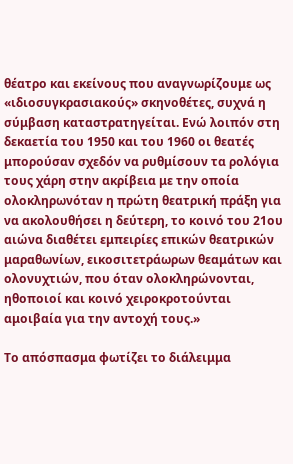θέατρο και εκείνους που αναγνωρίζουμε ως «ιδιοσυγκρασιακούς» σκηνοθέτες, συχνά η σύμβαση καταστρατηγείται. Ενώ λοιπόν στη δεκαετία του 1950 και του 1960 οι θεατές μπορούσαν σχεδόν να ρυθμίσουν τα ρολόγια τους χάρη στην ακρίβεια με την οποία ολοκληρωνόταν η πρώτη θεατρική πράξη για να ακολουθήσει η δεύτερη, το κοινό του 21ου αιώνα διαθέτει εμπειρίες επικών θεατρικών μαραθωνίων, εικοσιτετράωρων θεαμάτων και ολονυχτιών, που όταν ολοκληρώνονται, ηθοποιοί και κοινό χειροκροτούνται αμοιβαία για την αντοχή τους.»

Το απόσπασμα φωτίζει το διάλειμμα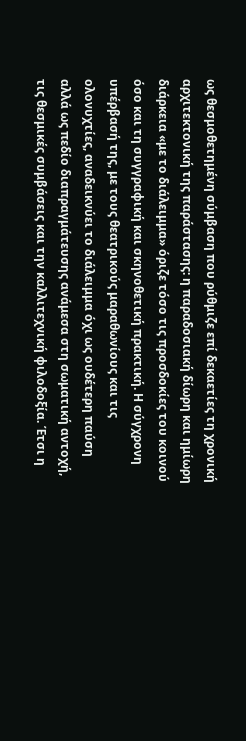ως θεσμοθετημένη σύμβαση που ρύθμιζε επί δεκαετίες τη χρονική αρχιτεκτονική της παράστασης: η παραδοσιακή δίωρη και ημίωρη διάρκεια «με το διάλειμμα» όριζε τόσο τις προσδοκίες του κοινού όσο και τη συγγραφική και σκηνοθετική πρακτική. Η σύγχρονη υπέρβασή της, με τους θεατρικούς μαραθωνίους και τις ολονυχτίες, αναδεικνύει το διάλειμμα όχι ως ουδέτερη παύση αλλά ως πεδίο διαπραγμάτευσης ανάμεσα στη σωματική αντοχή, τις θεσμικές συμβάσεις και την καλλιτεχνική φιλοδοξία. Έτσι η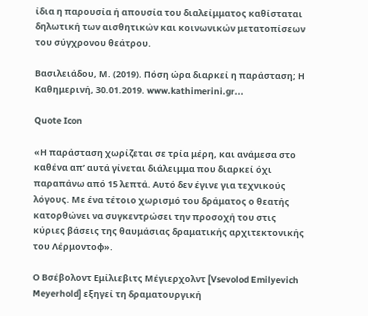ίδια η παρουσία ή απουσία του διαλείμματος καθίσταται δηλωτική των αισθητικών και κοινωνικών μετατοπίσεων του σύγχρονου θεάτρου.

Βασιλειάδου, Μ. (2019). Πόση ώρα διαρκεί η παράσταση; Η Καθημερινή, 30.01.2019. www.kathimerini.gr...

Quote Icon

«Η παράσταση χωρίζεται σε τρία μέρη, και ανάμεσα στο καθένα απ’ αυτά γίνεται διάλειμμα που διαρκεί όχι παραπάνω από 15 λεπτά. Αυτό δεν έγινε για τεχνικούς λόγους. Με ένα τέτοιο χωρισμό του δράματος ο θεατής κατορθώνει να συγκεντρώσει την προσοχή του στις κύριες βάσεις της θαυμάσιας δραματικής αρχιτεκτονικής του Λέρμοντοφ».

Ο Βσέβολοντ Εμίλιεβιτς Μέγιερχολντ [Vsevolod Emilyevich Meyerhold] εξηγεί τη δραματουργική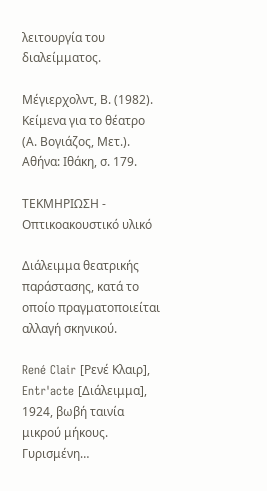λειτουργία του διαλείμματος.

Μέγιερχολντ, Β. (1982). Κείμενα για το θέατρο (Α. Βογιάζος, Μετ.). Αθήνα: Ιθάκη, σ. 179.

ΤΕΚΜΗΡΙΩΣΗ - Οπτικοακουστικό υλικό

Διάλειμμα θεατρικής παράστασης, κατά το οποίο πραγματοποιείται αλλαγή σκηνικού.

René Clair [Ρενέ Κλαιρ], Entr'acte [Διάλειμμα], 1924, βωβή ταινία μικρού μήκους. Γυρισμένη…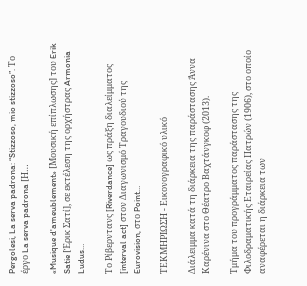Pergolesi, La serva padrona: “Stizzoso, mio stizzoso”. Το έργο La serva padrona [Η…

«Musique d'ameublement» [Μουσική επίπλωσης] του Erik Satie [Έρικ Σατί], σε εκτέλεση της ορχήστρας Armonia Ludus…

Το Ρίβερντανς [Riverdance] ως πράξη διαλείμματος [interval act] στον Διαγωνισμό Τραγουδιού της Eurovision, στο Point…

ΤΕΚΜΗΡΙΩΣΗ - Εικονογραφικό υλικό

Διάλειμμα κατά τη διάρκεια της παράστασης Άννα Καρένινα στο Θέατρο Βαχτάνγκοφ (2013).

Τμήμα του προγράμματος παράστασης της Φιλοδραματικής Εταιρείας Πατρών (1906), στο οποίο αναφέρεται η διάρκεια των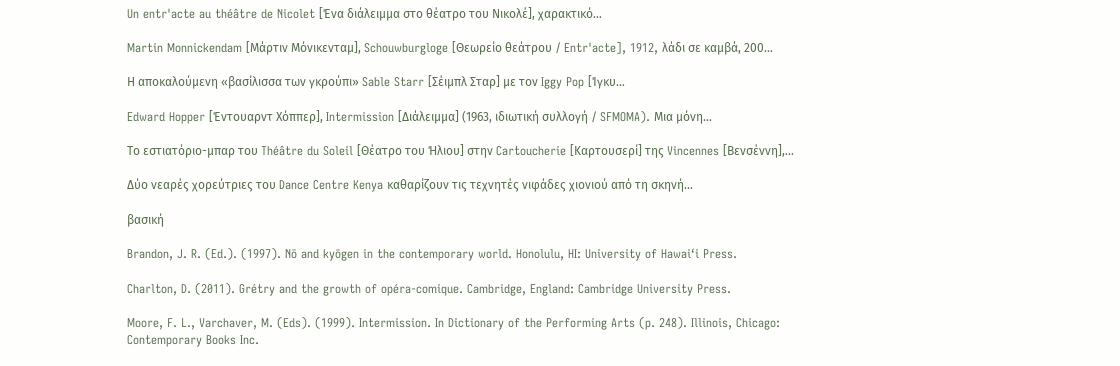Un entr'acte au théâtre de Nicolet [Ένα διάλειμμα στο θέατρο του Νικολέ], χαρακτικό…

Martin Monnickendam [Μάρτιν Μόνικενταμ], Schouwburgloge [Θεωρείο θεάτρου / Entr'acte], 1912, λάδι σε καμβά, 200…

Η αποκαλούμενη «βασίλισσα των γκρούπι» Sable Starr [Σέιμπλ Σταρ] με τον Iggy Pop [Ίγκυ…

Edward Hopper [Έντουαρντ Χόππερ], Intermission [Διάλειμμα] (1963, ιδιωτική συλλογή / SFMOMA). Μια μόνη…

Το εστιατόριο-μπαρ του Théâtre du Soleil [Θέατρο του Ήλιου] στην Cartoucherie [Καρτουσερί] της Vincennes [Βενσέννη],…

Δύο νεαρές χορεύτριες του Dance Centre Kenya καθαρίζουν τις τεχνητές νιφάδες χιονιού από τη σκηνή…

βασική

Brandon, J. R. (Ed.). (1997). Nō and kyōgen in the contemporary world. Honolulu, HI: University of Hawaiʻi Press.

Charlton, D. (2011). Grétry and the growth of opéra-comique. Cambridge, England: Cambridge University Press.

Moore, F. L., Varchaver, M. (Eds). (1999). Intermission. In Dictionary of the Performing Arts (p. 248). Illinois, Chicago: Contemporary Books Inc.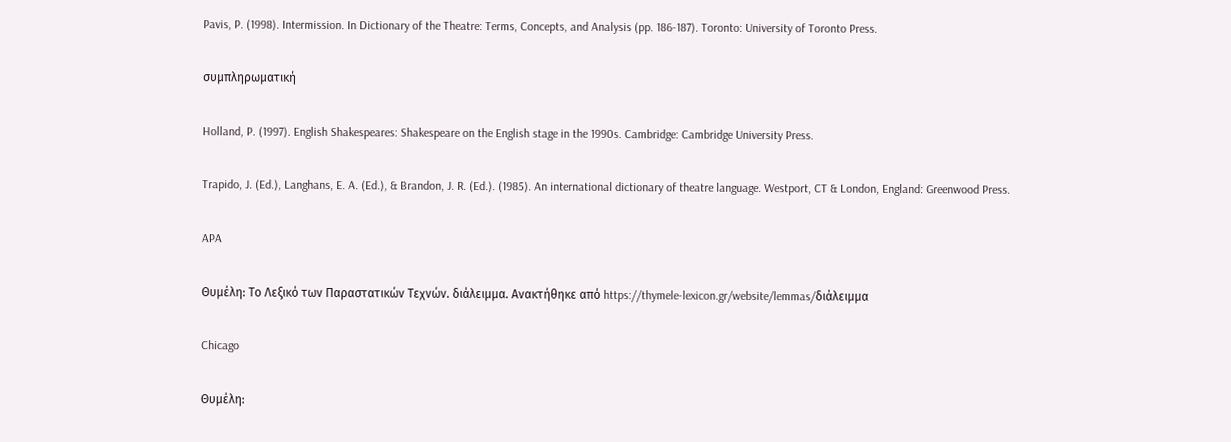Pavis, P. (1998). Intermission. In Dictionary of the Theatre: Terms, Concepts, and Analysis (pp. 186-187). Toronto: University of Toronto Press.

συμπληρωματική

Holland, P. (1997). English Shakespeares: Shakespeare on the English stage in the 1990s. Cambridge: Cambridge University Press.

Trapido, J. (Ed.), Langhans, E. A. (Ed.), & Brandon, J. R. (Ed.). (1985). An international dictionary of theatre language. Westport, CT & London, England: Greenwood Press.

APA

Θυμέλη: Το Λεξικό των Παραστατικών Τεχνών. διάλειμμα. Ανακτήθηκε από https://thymele-lexicon.gr/website/lemmas/διάλειμμα

Chicago

Θυμέλη: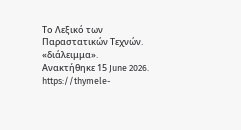Το Λεξικό των Παραστατικών Τεχνών. «διάλειμμα». Ανακτήθηκε 15 June 2026. https://thymele-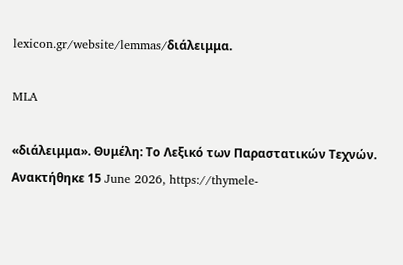lexicon.gr/website/lemmas/διάλειμμα.

MLA

«διάλειμμα». Θυμέλη: Το Λεξικό των Παραστατικών Τεχνών. Ανακτήθηκε 15 June 2026, https://thymele-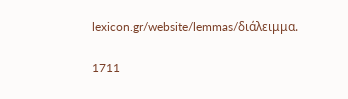lexicon.gr/website/lemmas/διάλειμμα.

1711